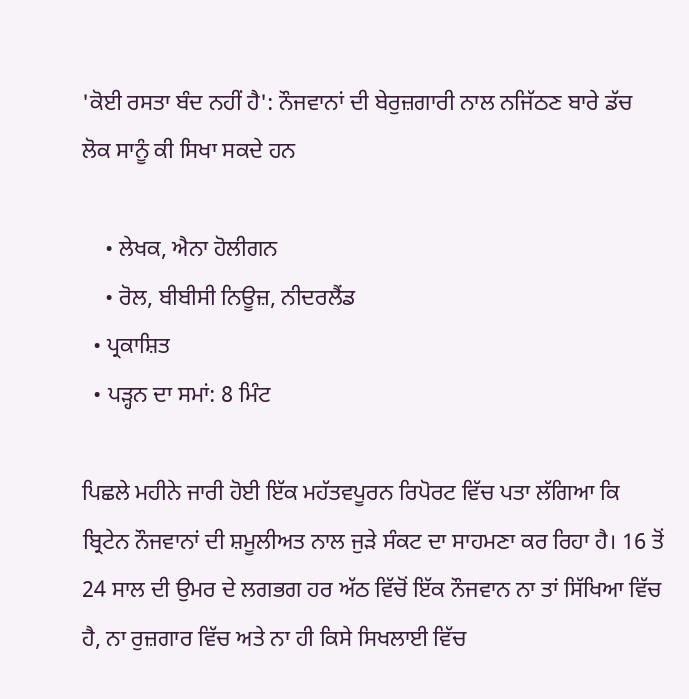'ਕੋਈ ਰਸਤਾ ਬੰਦ ਨਹੀਂ ਹੈ': ਨੌਜਵਾਨਾਂ ਦੀ ਬੇਰੁਜ਼ਗਾਰੀ ਨਾਲ ਨਜਿੱਠਣ ਬਾਰੇ ਡੱਚ ਲੋਕ ਸਾਨੂੰ ਕੀ ਸਿਖਾ ਸਕਦੇ ਹਨ

    • ਲੇਖਕ, ਐਨਾ ਹੋਲੀਗਨ
    • ਰੋਲ, ਬੀਬੀਸੀ ਨਿਊਜ਼, ਨੀਦਰਲੈਂਡ
  • ਪ੍ਰਕਾਸ਼ਿਤ
  • ਪੜ੍ਹਨ ਦਾ ਸਮਾਂ: 8 ਮਿੰਟ

ਪਿਛਲੇ ਮਹੀਨੇ ਜਾਰੀ ਹੋਈ ਇੱਕ ਮਹੱਤਵਪੂਰਨ ਰਿਪੋਰਟ ਵਿੱਚ ਪਤਾ ਲੱਗਿਆ ਕਿ ਬ੍ਰਿਟੇਨ ਨੌਜਵਾਨਾਂ ਦੀ ਸ਼ਮੂਲੀਅਤ ਨਾਲ ਜੁੜੇ ਸੰਕਟ ਦਾ ਸਾਹਮਣਾ ਕਰ ਰਿਹਾ ਹੈ। 16 ਤੋਂ 24 ਸਾਲ ਦੀ ਉਮਰ ਦੇ ਲਗਭਗ ਹਰ ਅੱਠ ਵਿੱਚੋਂ ਇੱਕ ਨੌਜਵਾਨ ਨਾ ਤਾਂ ਸਿੱਖਿਆ ਵਿੱਚ ਹੈ, ਨਾ ਰੁਜ਼ਗਾਰ ਵਿੱਚ ਅਤੇ ਨਾ ਹੀ ਕਿਸੇ ਸਿਖਲਾਈ ਵਿੱਚ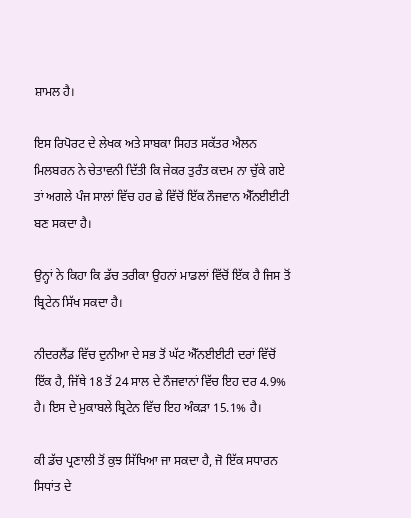ਸ਼ਾਮਲ ਹੈ।

ਇਸ ਰਿਪੋਰਟ ਦੇ ਲੇਖਕ ਅਤੇ ਸਾਬਕਾ ਸਿਹਤ ਸਕੱਤਰ ਐਲਨ ਮਿਲਬਰਨ ਨੇ ਚੇਤਾਵਨੀ ਦਿੱਤੀ ਕਿ ਜੇਕਰ ਤੁਰੰਤ ਕਦਮ ਨਾ ਚੁੱਕੇ ਗਏ ਤਾਂ ਅਗਲੇ ਪੰਜ ਸਾਲਾਂ ਵਿੱਚ ਹਰ ਛੇ ਵਿੱਚੋਂ ਇੱਕ ਨੌਜਵਾਨ ਐੱਨਈਈਟੀ ਬਣ ਸਕਦਾ ਹੈ।

ਉਨ੍ਹਾਂ ਨੇ ਕਿਹਾ ਕਿ ਡੱਚ ਤਰੀਕਾ ਉਹਨਾਂ ਮਾਡਲਾਂ ਵਿੱਚੋਂ ਇੱਕ ਹੈ ਜਿਸ ਤੋਂ ਬ੍ਰਿਟੇਨ ਸਿੱਖ ਸਕਦਾ ਹੈ।

ਨੀਦਰਲੈਂਡ ਵਿੱਚ ਦੁਨੀਆ ਦੇ ਸਭ ਤੋਂ ਘੱਟ ਐੱਨਈਈਟੀ ਦਰਾਂ ਵਿੱਚੋਂ ਇੱਕ ਹੈ, ਜਿੱਥੇ 18 ਤੋਂ 24 ਸਾਲ ਦੇ ਨੌਜਵਾਨਾਂ ਵਿੱਚ ਇਹ ਦਰ 4.9% ਹੈ। ਇਸ ਦੇ ਮੁਕਾਬਲੇ ਬ੍ਰਿਟੇਨ ਵਿੱਚ ਇਹ ਅੰਕੜਾ 15.1% ਹੈ।

ਕੀ ਡੱਚ ਪ੍ਰਣਾਲੀ ਤੋਂ ਕੁਝ ਸਿੱਖਿਆ ਜਾ ਸਕਦਾ ਹੈ, ਜੋ ਇੱਕ ਸਧਾਰਨ ਸਿਧਾਂਤ ਦੇ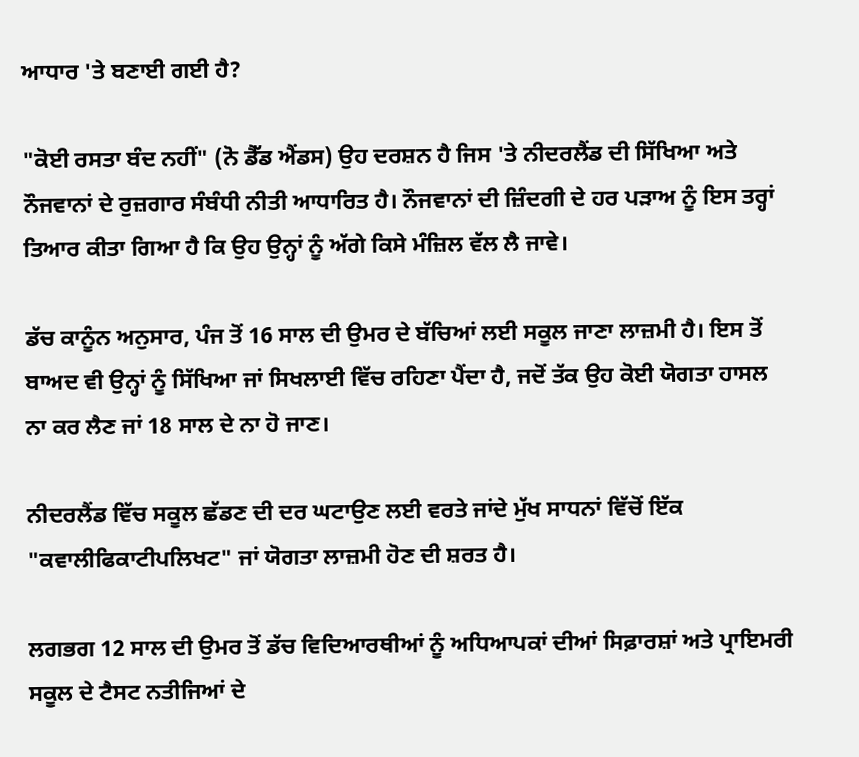ਆਧਾਰ 'ਤੇ ਬਣਾਈ ਗਈ ਹੈ?

"ਕੋਈ ਰਸਤਾ ਬੰਦ ਨਹੀਂ" (ਨੋ ਡੈੱਡ ਐਂਡਸ) ਉਹ ਦਰਸ਼ਨ ਹੈ ਜਿਸ 'ਤੇ ਨੀਦਰਲੈਂਡ ਦੀ ਸਿੱਖਿਆ ਅਤੇ ਨੌਜਵਾਨਾਂ ਦੇ ਰੁਜ਼ਗਾਰ ਸੰਬੰਧੀ ਨੀਤੀ ਆਧਾਰਿਤ ਹੈ। ਨੌਜਵਾਨਾਂ ਦੀ ਜ਼ਿੰਦਗੀ ਦੇ ਹਰ ਪੜਾਅ ਨੂੰ ਇਸ ਤਰ੍ਹਾਂ ਤਿਆਰ ਕੀਤਾ ਗਿਆ ਹੈ ਕਿ ਉਹ ਉਨ੍ਹਾਂ ਨੂੰ ਅੱਗੇ ਕਿਸੇ ਮੰਜ਼ਿਲ ਵੱਲ ਲੈ ਜਾਵੇ।

ਡੱਚ ਕਾਨੂੰਨ ਅਨੁਸਾਰ, ਪੰਜ ਤੋਂ 16 ਸਾਲ ਦੀ ਉਮਰ ਦੇ ਬੱਚਿਆਂ ਲਈ ਸਕੂਲ ਜਾਣਾ ਲਾਜ਼ਮੀ ਹੈ। ਇਸ ਤੋਂ ਬਾਅਦ ਵੀ ਉਨ੍ਹਾਂ ਨੂੰ ਸਿੱਖਿਆ ਜਾਂ ਸਿਖਲਾਈ ਵਿੱਚ ਰਹਿਣਾ ਪੈਂਦਾ ਹੈ, ਜਦੋਂ ਤੱਕ ਉਹ ਕੋਈ ਯੋਗਤਾ ਹਾਸਲ ਨਾ ਕਰ ਲੈਣ ਜਾਂ 18 ਸਾਲ ਦੇ ਨਾ ਹੋ ਜਾਣ।

ਨੀਦਰਲੈਂਡ ਵਿੱਚ ਸਕੂਲ ਛੱਡਣ ਦੀ ਦਰ ਘਟਾਉਣ ਲਈ ਵਰਤੇ ਜਾਂਦੇ ਮੁੱਖ ਸਾਧਨਾਂ ਵਿੱਚੋਂ ਇੱਕ "ਕਵਾਲੀਫਿਕਾਟੀਪਲਿਖਟ" ਜਾਂ ਯੋਗਤਾ ਲਾਜ਼ਮੀ ਹੋਣ ਦੀ ਸ਼ਰਤ ਹੈ।

ਲਗਭਗ 12 ਸਾਲ ਦੀ ਉਮਰ ਤੋਂ ਡੱਚ ਵਿਦਿਆਰਥੀਆਂ ਨੂੰ ਅਧਿਆਪਕਾਂ ਦੀਆਂ ਸਿਫ਼ਾਰਸ਼ਾਂ ਅਤੇ ਪ੍ਰਾਇਮਰੀ ਸਕੂਲ ਦੇ ਟੈਸਟ ਨਤੀਜਿਆਂ ਦੇ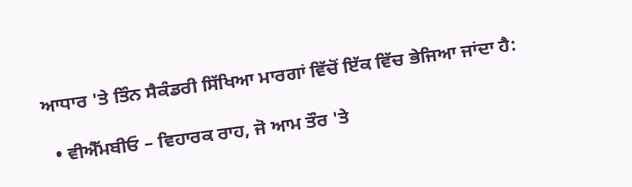ਆਧਾਰ 'ਤੇ ਤਿੰਨ ਸੈਕੰਡਰੀ ਸਿੱਖਿਆ ਮਾਰਗਾਂ ਵਿੱਚੋਂ ਇੱਕ ਵਿੱਚ ਭੇਜਿਆ ਜਾਂਦਾ ਹੈ:

  • ਵੀਐੱਮਬੀਓ – ਵਿਹਾਰਕ ਰਾਹ, ਜੋ ਆਮ ਤੌਰ 'ਤੇ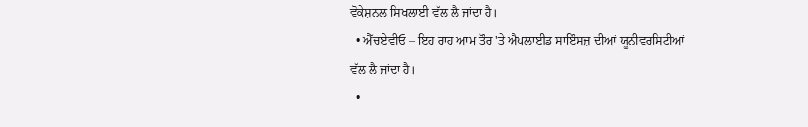ਵੋਕੇਸ਼ਨਲ ਸਿਖਲਾਈ ਵੱਲ ਲੈ ਜਾਂਦਾ ਹੈ।
  • ਐੱਚਏਵੀਓ – ਇਹ ਰਾਹ ਆਮ ਤੌਰ 'ਤੇ ਐਪਲਾਈਡ ਸਾਇੰਸਜ਼ ਦੀਆਂ ਯੂਨੀਵਰਸਿਟੀਆਂ ਵੱਲ ਲੈ ਜਾਂਦਾ ਹੈ।
  •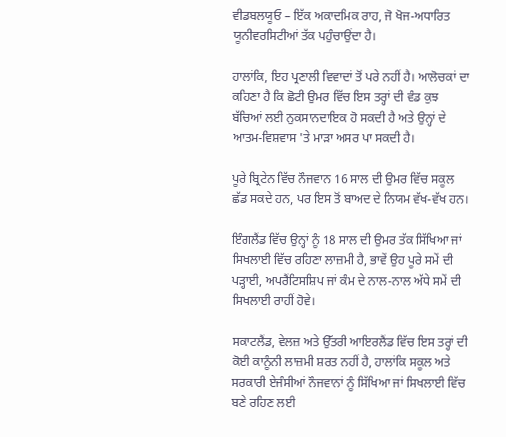ਵੀਡਬਲਯੂਓ – ਇੱਕ ਅਕਾਦਮਿਕ ਰਾਹ, ਜੋ ਖੋਜ-ਅਧਾਰਿਤ ਯੂਨੀਵਰਸਿਟੀਆਂ ਤੱਕ ਪਹੁੰਚਾਉਂਦਾ ਹੈ।

ਹਾਲਾਂਕਿ, ਇਹ ਪ੍ਰਣਾਲੀ ਵਿਵਾਦਾਂ ਤੋਂ ਪਰੇ ਨਹੀਂ ਹੈ। ਆਲੋਚਕਾਂ ਦਾ ਕਹਿਣਾ ਹੈ ਕਿ ਛੋਟੀ ਉਮਰ ਵਿੱਚ ਇਸ ਤਰ੍ਹਾਂ ਦੀ ਵੰਡ ਕੁਝ ਬੱਚਿਆਂ ਲਈ ਨੁਕਸਾਨਦਾਇਕ ਹੋ ਸਕਦੀ ਹੈ ਅਤੇ ਉਨ੍ਹਾਂ ਦੇ ਆਤਮ-ਵਿਸ਼ਵਾਸ 'ਤੇ ਮਾੜਾ ਅਸਰ ਪਾ ਸਕਦੀ ਹੈ।

ਪੂਰੇ ਬ੍ਰਿਟੇਨ ਵਿੱਚ ਨੌਜਵਾਨ 16 ਸਾਲ ਦੀ ਉਮਰ ਵਿੱਚ ਸਕੂਲ ਛੱਡ ਸਕਦੇ ਹਨ, ਪਰ ਇਸ ਤੋਂ ਬਾਅਦ ਦੇ ਨਿਯਮ ਵੱਖ-ਵੱਖ ਹਨ।

ਇੰਗਲੈਂਡ ਵਿੱਚ ਉਨ੍ਹਾਂ ਨੂੰ 18 ਸਾਲ ਦੀ ਉਮਰ ਤੱਕ ਸਿੱਖਿਆ ਜਾਂ ਸਿਖਲਾਈ ਵਿੱਚ ਰਹਿਣਾ ਲਾਜ਼ਮੀ ਹੈ, ਭਾਵੇਂ ਉਹ ਪੂਰੇ ਸਮੇਂ ਦੀ ਪੜ੍ਹਾਈ, ਅਪਰੈਂਟਿਸਸ਼ਿਪ ਜਾਂ ਕੰਮ ਦੇ ਨਾਲ-ਨਾਲ ਅੱਧੇ ਸਮੇਂ ਦੀ ਸਿਖਲਾਈ ਰਾਹੀਂ ਹੋਵੇ।

ਸਕਾਟਲੈਂਡ, ਵੇਲਜ਼ ਅਤੇ ਉੱਤਰੀ ਆਇਰਲੈਂਡ ਵਿੱਚ ਇਸ ਤਰ੍ਹਾਂ ਦੀ ਕੋਈ ਕਾਨੂੰਨੀ ਲਾਜ਼ਮੀ ਸ਼ਰਤ ਨਹੀਂ ਹੈ, ਹਾਲਾਂਕਿ ਸਕੂਲ ਅਤੇ ਸਰਕਾਰੀ ਏਜੰਸੀਆਂ ਨੌਜਵਾਨਾਂ ਨੂੰ ਸਿੱਖਿਆ ਜਾਂ ਸਿਖਲਾਈ ਵਿੱਚ ਬਣੇ ਰਹਿਣ ਲਈ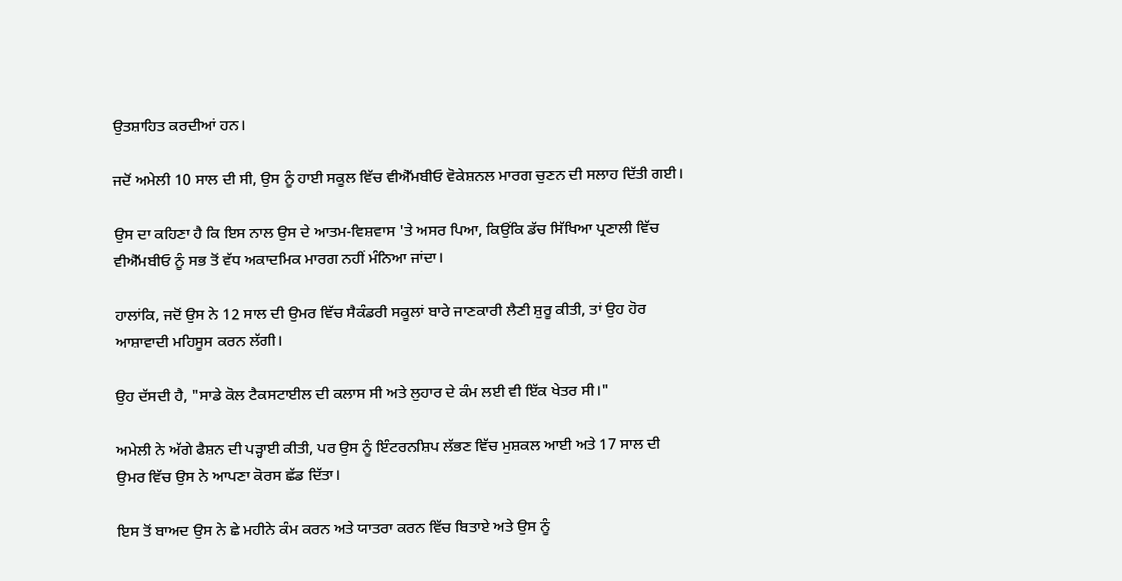ਉਤਸ਼ਾਹਿਤ ਕਰਦੀਆਂ ਹਨ।

ਜਦੋਂ ਅਮੇਲੀ 10 ਸਾਲ ਦੀ ਸੀ, ਉਸ ਨੂੰ ਹਾਈ ਸਕੂਲ ਵਿੱਚ ਵੀਐੱਮਬੀਓ ਵੋਕੇਸ਼ਨਲ ਮਾਰਗ ਚੁਣਨ ਦੀ ਸਲਾਹ ਦਿੱਤੀ ਗਈ।

ਉਸ ਦਾ ਕਹਿਣਾ ਹੈ ਕਿ ਇਸ ਨਾਲ ਉਸ ਦੇ ਆਤਮ-ਵਿਸ਼ਵਾਸ 'ਤੇ ਅਸਰ ਪਿਆ, ਕਿਉਂਕਿ ਡੱਚ ਸਿੱਖਿਆ ਪ੍ਰਣਾਲੀ ਵਿੱਚ ਵੀਐੱਮਬੀਓ ਨੂੰ ਸਭ ਤੋਂ ਵੱਧ ਅਕਾਦਮਿਕ ਮਾਰਗ ਨਹੀਂ ਮੰਨਿਆ ਜਾਂਦਾ।

ਹਾਲਾਂਕਿ, ਜਦੋਂ ਉਸ ਨੇ 12 ਸਾਲ ਦੀ ਉਮਰ ਵਿੱਚ ਸੈਕੰਡਰੀ ਸਕੂਲਾਂ ਬਾਰੇ ਜਾਣਕਾਰੀ ਲੈਣੀ ਸ਼ੁਰੂ ਕੀਤੀ, ਤਾਂ ਉਹ ਹੋਰ ਆਸ਼ਾਵਾਦੀ ਮਹਿਸੂਸ ਕਰਨ ਲੱਗੀ।

ਉਹ ਦੱਸਦੀ ਹੈ, "ਸਾਡੇ ਕੋਲ ਟੈਕਸਟਾਈਲ ਦੀ ਕਲਾਸ ਸੀ ਅਤੇ ਲੁਹਾਰ ਦੇ ਕੰਮ ਲਈ ਵੀ ਇੱਕ ਖੇਤਰ ਸੀ।"

ਅਮੇਲੀ ਨੇ ਅੱਗੇ ਫੈਸ਼ਨ ਦੀ ਪੜ੍ਹਾਈ ਕੀਤੀ, ਪਰ ਉਸ ਨੂੰ ਇੰਟਰਨਸ਼ਿਪ ਲੱਭਣ ਵਿੱਚ ਮੁਸ਼ਕਲ ਆਈ ਅਤੇ 17 ਸਾਲ ਦੀ ਉਮਰ ਵਿੱਚ ਉਸ ਨੇ ਆਪਣਾ ਕੋਰਸ ਛੱਡ ਦਿੱਤਾ।

ਇਸ ਤੋਂ ਬਾਅਦ ਉਸ ਨੇ ਛੇ ਮਹੀਨੇ ਕੰਮ ਕਰਨ ਅਤੇ ਯਾਤਰਾ ਕਰਨ ਵਿੱਚ ਬਿਤਾਏ ਅਤੇ ਉਸ ਨੂੰ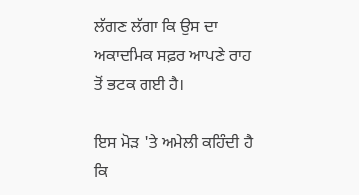ਲੱਗਣ ਲੱਗਾ ਕਿ ਉਸ ਦਾ ਅਕਾਦਮਿਕ ਸਫ਼ਰ ਆਪਣੇ ਰਾਹ ਤੋਂ ਭਟਕ ਗਈ ਹੈ।

ਇਸ ਮੋੜ 'ਤੇ ਅਮੇਲੀ ਕਹਿੰਦੀ ਹੈ ਕਿ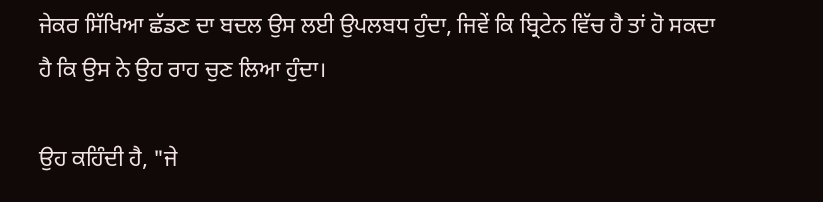ਜੇਕਰ ਸਿੱਖਿਆ ਛੱਡਣ ਦਾ ਬਦਲ ਉਸ ਲਈ ਉਪਲਬਧ ਹੁੰਦਾ, ਜਿਵੇਂ ਕਿ ਬ੍ਰਿਟੇਨ ਵਿੱਚ ਹੈ ਤਾਂ ਹੋ ਸਕਦਾ ਹੈ ਕਿ ਉਸ ਨੇ ਉਹ ਰਾਹ ਚੁਣ ਲਿਆ ਹੁੰਦਾ।

ਉਹ ਕਹਿੰਦੀ ਹੈ, "ਜੇ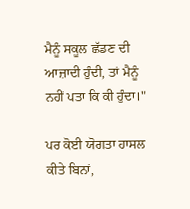ਮੈਨੂੰ ਸਕੂਲ ਛੱਡਣ ਦੀ ਆਜ਼ਾਦੀ ਹੁੰਦੀ, ਤਾਂ ਮੈਨੂੰ ਨਹੀਂ ਪਤਾ ਕਿ ਕੀ ਹੁੰਦਾ।"

ਪਰ ਕੋਈ ਯੋਗਤਾ ਹਾਸਲ ਕੀਤੇ ਬਿਨਾਂ,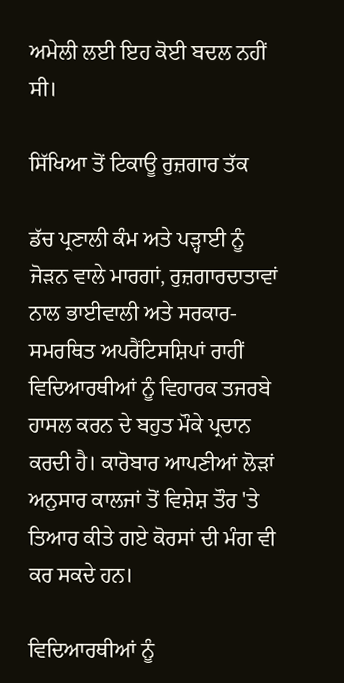ਅਮੇਲੀ ਲਈ ਇਹ ਕੋਈ ਬਦਲ ਨਹੀਂ ਸੀ।

ਸਿੱਖਿਆ ਤੋਂ ਟਿਕਾਊ ਰੁਜ਼ਗਾਰ ਤੱਕ

ਡੱਚ ਪ੍ਰਣਾਲੀ ਕੰਮ ਅਤੇ ਪੜ੍ਹਾਈ ਨੂੰ ਜੋੜਨ ਵਾਲੇ ਮਾਰਗਾਂ, ਰੁਜ਼ਗਾਰਦਾਤਾਵਾਂ ਨਾਲ ਭਾਈਵਾਲੀ ਅਤੇ ਸਰਕਾਰ-ਸਮਰਥਿਤ ਅਪਰੈਂਟਿਸਸ਼ਿਪਾਂ ਰਾਹੀਂ ਵਿਦਿਆਰਥੀਆਂ ਨੂੰ ਵਿਹਾਰਕ ਤਜਰਬੇ ਹਾਸਲ ਕਰਨ ਦੇ ਬਹੁਤ ਮੌਕੇ ਪ੍ਰਦਾਨ ਕਰਦੀ ਹੈ। ਕਾਰੋਬਾਰ ਆਪਣੀਆਂ ਲੋੜਾਂ ਅਨੁਸਾਰ ਕਾਲਜਾਂ ਤੋਂ ਵਿਸ਼ੇਸ਼ ਤੌਰ 'ਤੇ ਤਿਆਰ ਕੀਤੇ ਗਏ ਕੋਰਸਾਂ ਦੀ ਮੰਗ ਵੀ ਕਰ ਸਕਦੇ ਹਨ।

ਵਿਦਿਆਰਥੀਆਂ ਨੂੰ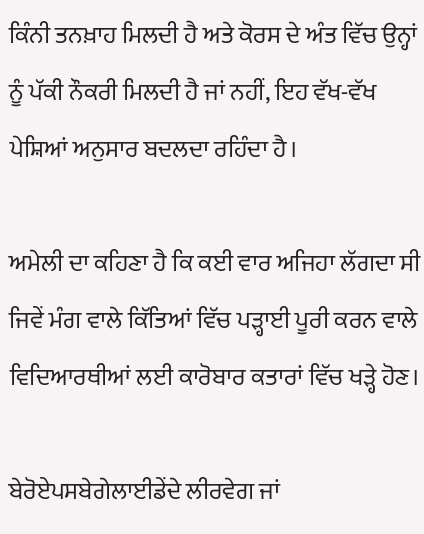ਕਿੰਨੀ ਤਨਖ਼ਾਹ ਮਿਲਦੀ ਹੈ ਅਤੇ ਕੋਰਸ ਦੇ ਅੰਤ ਵਿੱਚ ਉਨ੍ਹਾਂ ਨੂੰ ਪੱਕੀ ਨੌਕਰੀ ਮਿਲਦੀ ਹੈ ਜਾਂ ਨਹੀਂ, ਇਹ ਵੱਖ-ਵੱਖ ਪੇਸ਼ਿਆਂ ਅਨੁਸਾਰ ਬਦਲਦਾ ਰਹਿੰਦਾ ਹੈ।

ਅਮੇਲੀ ਦਾ ਕਹਿਣਾ ਹੈ ਕਿ ਕਈ ਵਾਰ ਅਜਿਹਾ ਲੱਗਦਾ ਸੀ ਜਿਵੇਂ ਮੰਗ ਵਾਲੇ ਕਿੱਤਿਆਂ ਵਿੱਚ ਪੜ੍ਹਾਈ ਪੂਰੀ ਕਰਨ ਵਾਲੇ ਵਿਦਿਆਰਥੀਆਂ ਲਈ ਕਾਰੋਬਾਰ ਕਤਾਰਾਂ ਵਿੱਚ ਖੜ੍ਹੇ ਹੋਣ।

ਬੇਰੋਏਪਸਬੇਗੇਲਾਈਡੇਂਦੇ ਲੀਰਵੇਗ ਜਾਂ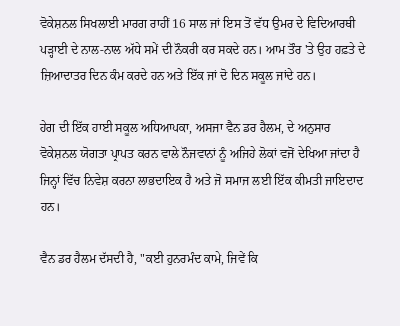ਵੋਕੇਸ਼ਨਲ ਸਿਖਲਾਈ ਮਾਰਗ ਰਾਹੀਂ 16 ਸਾਲ ਜਾਂ ਇਸ ਤੋਂ ਵੱਧ ਉਮਰ ਦੇ ਵਿਦਿਆਰਥੀ ਪੜ੍ਹਾਈ ਦੇ ਨਾਲ-ਨਾਲ ਅੱਧੇ ਸਮੇਂ ਦੀ ਨੌਕਰੀ ਕਰ ਸਕਦੇ ਹਨ। ਆਮ ਤੌਰ 'ਤੇ ਉਹ ਹਫ਼ਤੇ ਦੇ ਜ਼ਿਆਦਾਤਰ ਦਿਨ ਕੰਮ ਕਰਦੇ ਹਨ ਅਤੇ ਇੱਕ ਜਾਂ ਦੋ ਦਿਨ ਸਕੂਲ ਜਾਂਦੇ ਹਨ।

ਹੇਗ ਦੀ ਇੱਕ ਹਾਈ ਸਕੂਲ ਅਧਿਆਪਕਾ, ਅਸਜਾ ਵੈਨ ਡਰ ਹੈਲਮ, ਦੇ ਅਨੁਸਾਰ ਵੋਕੇਸ਼ਨਲ ਯੋਗਤਾ ਪ੍ਰਾਪਤ ਕਰਨ ਵਾਲੇ ਨੌਜਵਾਨਾਂ ਨੂੰ ਅਜਿਹੇ ਲੋਕਾਂ ਵਜੋਂ ਦੇਖਿਆ ਜਾਂਦਾ ਹੈ ਜਿਨ੍ਹਾਂ ਵਿੱਚ ਨਿਵੇਸ਼ ਕਰਨਾ ਲਾਭਦਾਇਕ ਹੈ ਅਤੇ ਜੋ ਸਮਾਜ ਲਈ ਇੱਕ ਕੀਮਤੀ ਜਾਇਦਾਦ ਹਨ।

ਵੈਨ ਡਰ ਹੈਲਮ ਦੱਸਦੀ ਹੈ, "ਕਈ ਹੁਨਰਮੰਦ ਕਾਮੇ, ਜਿਵੇਂ ਕਿ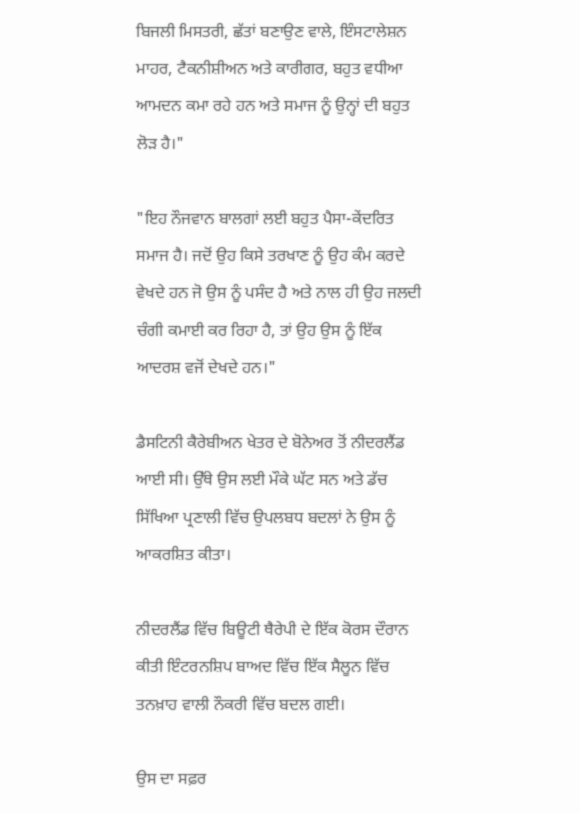ਬਿਜਲੀ ਮਿਸਤਰੀ, ਛੱਤਾਂ ਬਣਾਉਣ ਵਾਲੇ, ਇੰਸਟਾਲੇਸ਼ਨ ਮਾਹਰ, ਟੈਕਨੀਸ਼ੀਅਨ ਅਤੇ ਕਾਰੀਗਰ, ਬਹੁਤ ਵਧੀਆ ਆਮਦਨ ਕਮਾ ਰਹੇ ਹਨ ਅਤੇ ਸਮਾਜ ਨੂੰ ਉਨ੍ਹਾਂ ਦੀ ਬਹੁਤ ਲੋੜ ਹੈ।"

"ਇਹ ਨੌਜਵਾਨ ਬਾਲਗਾਂ ਲਈ ਬਹੁਤ ਪੈਸਾ-ਕੇਂਦਰਿਤ ਸਮਾਜ ਹੈ। ਜਦੋਂ ਉਹ ਕਿਸੇ ਤਰਖਾਣ ਨੂੰ ਉਹ ਕੰਮ ਕਰਦੇ ਵੇਖਦੇ ਹਨ ਜੋ ਉਸ ਨੂੰ ਪਸੰਦ ਹੈ ਅਤੇ ਨਾਲ ਹੀ ਉਹ ਜਲਦੀ ਚੰਗੀ ਕਮਾਈ ਕਰ ਰਿਹਾ ਹੈ, ਤਾਂ ਉਹ ਉਸ ਨੂੰ ਇੱਕ ਆਦਰਸ਼ ਵਜੋਂ ਦੇਖਦੇ ਹਨ।"

ਡੈਸਟਿਨੀ ਕੈਰੇਬੀਅਨ ਖੇਤਰ ਦੇ ਬੋਨੇਅਰ ਤੋਂ ਨੀਦਰਲੈਂਡ ਆਈ ਸੀ। ਉੱਥੇ ਉਸ ਲਈ ਮੌਕੇ ਘੱਟ ਸਨ ਅਤੇ ਡੱਚ ਸਿੱਖਿਆ ਪ੍ਰਣਾਲੀ ਵਿੱਚ ਉਪਲਬਧ ਬਦਲਾਂ ਨੇ ਉਸ ਨੂੰ ਆਕਰਸ਼ਿਤ ਕੀਤਾ।

ਨੀਦਰਲੈਂਡ ਵਿੱਚ ਬਿਊਟੀ ਥੈਰੇਪੀ ਦੇ ਇੱਕ ਕੋਰਸ ਦੌਰਾਨ ਕੀਤੀ ਇੰਟਰਨਸ਼ਿਪ ਬਾਅਦ ਵਿੱਚ ਇੱਕ ਸੈਲੂਨ ਵਿੱਚ ਤਨਖ਼ਾਹ ਵਾਲੀ ਨੌਕਰੀ ਵਿੱਚ ਬਦਲ ਗਈ।

ਉਸ ਦਾ ਸਫ਼ਰ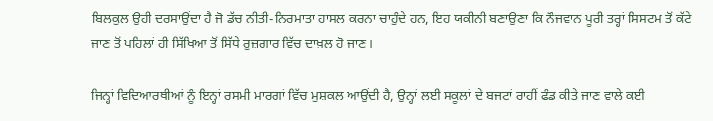ਬਿਲਕੁਲ ਉਹੀ ਦਰਸਾਉਂਦਾ ਹੈ ਜੋ ਡੱਚ ਨੀਤੀ-ਨਿਰਮਾਤਾ ਹਾਸਲ ਕਰਨਾ ਚਾਹੁੰਦੇ ਹਨ, ਇਹ ਯਕੀਨੀ ਬਣਾਉਣਾ ਕਿ ਨੌਜਵਾਨ ਪੂਰੀ ਤਰ੍ਹਾਂ ਸਿਸਟਮ ਤੋਂ ਕੱਟੇ ਜਾਣ ਤੋਂ ਪਹਿਲਾਂ ਹੀ ਸਿੱਖਿਆ ਤੋਂ ਸਿੱਧੇ ਰੁਜ਼ਗਾਰ ਵਿੱਚ ਦਾਖ਼ਲ ਹੋ ਜਾਣ।

ਜਿਨ੍ਹਾਂ ਵਿਦਿਆਰਥੀਆਂ ਨੂੰ ਇਨ੍ਹਾਂ ਰਸਮੀ ਮਾਰਗਾਂ ਵਿੱਚ ਮੁਸ਼ਕਲ ਆਉਂਦੀ ਹੈ, ਉਨ੍ਹਾਂ ਲਈ ਸਕੂਲਾਂ ਦੇ ਬਜਟਾਂ ਰਾਹੀਂ ਫੰਡ ਕੀਤੇ ਜਾਣ ਵਾਲੇ ਕਈ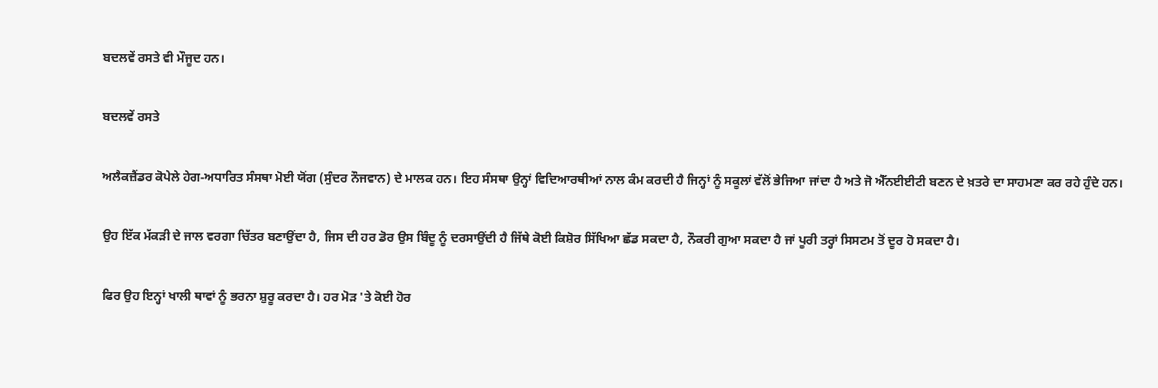ਬਦਲਵੇਂ ਰਸਤੇ ਵੀ ਮੌਜੂਦ ਹਨ।

ਬਦਲਵੇਂ ਰਸਤੇ

ਅਲੈਕਜ਼ੈਂਡਰ ਕੋਪੇਲੇ ਹੇਗ-ਅਧਾਰਿਤ ਸੰਸਥਾ ਮੋਈ ਯੋਂਗ (ਸੁੰਦਰ ਨੌਜਵਾਨ) ਦੇ ਮਾਲਕ ਹਨ। ਇਹ ਸੰਸਥਾ ਉਨ੍ਹਾਂ ਵਿਦਿਆਰਥੀਆਂ ਨਾਲ ਕੰਮ ਕਰਦੀ ਹੈ ਜਿਨ੍ਹਾਂ ਨੂੰ ਸਕੂਲਾਂ ਵੱਲੋਂ ਭੇਜਿਆ ਜਾਂਦਾ ਹੈ ਅਤੇ ਜੋ ਐੱਨਈਈਟੀ ਬਣਨ ਦੇ ਖ਼ਤਰੇ ਦਾ ਸਾਹਮਣਾ ਕਰ ਰਹੇ ਹੁੰਦੇ ਹਨ।

ਉਹ ਇੱਕ ਮੱਕੜੀ ਦੇ ਜਾਲ ਵਰਗਾ ਚਿੱਤਰ ਬਣਾਉਂਦਾ ਹੈ, ਜਿਸ ਦੀ ਹਰ ਡੋਰ ਉਸ ਬਿੰਦੂ ਨੂੰ ਦਰਸਾਉਂਦੀ ਹੈ ਜਿੱਥੇ ਕੋਈ ਕਿਸ਼ੋਰ ਸਿੱਖਿਆ ਛੱਡ ਸਕਦਾ ਹੈ, ਨੌਕਰੀ ਗੁਆ ਸਕਦਾ ਹੈ ਜਾਂ ਪੂਰੀ ਤਰ੍ਹਾਂ ਸਿਸਟਮ ਤੋਂ ਦੂਰ ਹੋ ਸਕਦਾ ਹੈ।

ਫਿਰ ਉਹ ਇਨ੍ਹਾਂ ਖਾਲੀ ਥਾਵਾਂ ਨੂੰ ਭਰਨਾ ਸ਼ੁਰੂ ਕਰਦਾ ਹੈ। ਹਰ ਮੋੜ 'ਤੇ ਕੋਈ ਹੋਰ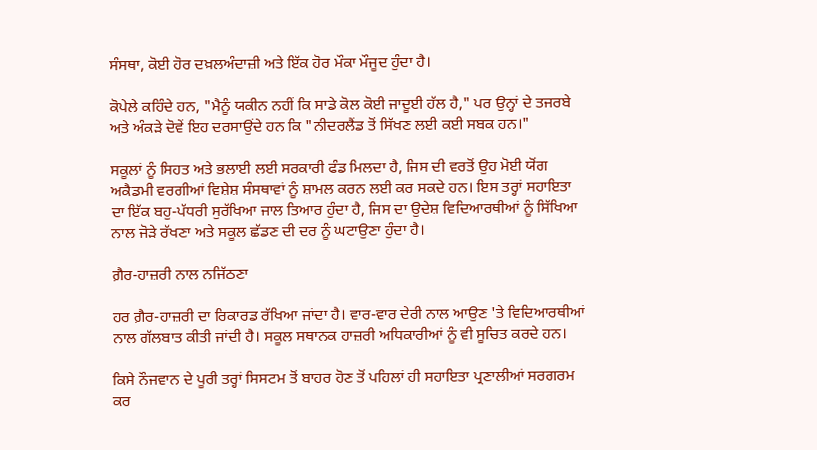ਸੰਸਥਾ, ਕੋਈ ਹੋਰ ਦਖ਼ਲਅੰਦਾਜ਼ੀ ਅਤੇ ਇੱਕ ਹੋਰ ਮੌਕਾ ਮੌਜੂਦ ਹੁੰਦਾ ਹੈ।

ਕੋਪੇਲੇ ਕਹਿੰਦੇ ਹਨ, "ਮੈਨੂੰ ਯਕੀਨ ਨਹੀਂ ਕਿ ਸਾਡੇ ਕੋਲ ਕੋਈ ਜਾਦੂਈ ਹੱਲ ਹੈ," ਪਰ ਉਨ੍ਹਾਂ ਦੇ ਤਜਰਬੇ ਅਤੇ ਅੰਕੜੇ ਦੋਵੇਂ ਇਹ ਦਰਸਾਉਂਦੇ ਹਨ ਕਿ "ਨੀਦਰਲੈਂਡ ਤੋਂ ਸਿੱਖਣ ਲਈ ਕਈ ਸਬਕ ਹਨ।"

ਸਕੂਲਾਂ ਨੂੰ ਸਿਹਤ ਅਤੇ ਭਲਾਈ ਲਈ ਸਰਕਾਰੀ ਫੰਡ ਮਿਲਦਾ ਹੈ, ਜਿਸ ਦੀ ਵਰਤੋਂ ਉਹ ਮੋਈ ਯੋਂਗ ਅਕੈਡਮੀ ਵਰਗੀਆਂ ਵਿਸ਼ੇਸ਼ ਸੰਸਥਾਵਾਂ ਨੂੰ ਸ਼ਾਮਲ ਕਰਨ ਲਈ ਕਰ ਸਕਦੇ ਹਨ। ਇਸ ਤਰ੍ਹਾਂ ਸਹਾਇਤਾ ਦਾ ਇੱਕ ਬਹੁ-ਪੱਧਰੀ ਸੁਰੱਖਿਆ ਜਾਲ ਤਿਆਰ ਹੁੰਦਾ ਹੈ, ਜਿਸ ਦਾ ਉਦੇਸ਼ ਵਿਦਿਆਰਥੀਆਂ ਨੂੰ ਸਿੱਖਿਆ ਨਾਲ ਜੋੜੇ ਰੱਖਣਾ ਅਤੇ ਸਕੂਲ ਛੱਡਣ ਦੀ ਦਰ ਨੂੰ ਘਟਾਉਣਾ ਹੁੰਦਾ ਹੈ।

ਗ਼ੈਰ-ਹਾਜ਼ਰੀ ਨਾਲ ਨਜਿੱਠਣਾ

ਹਰ ਗ਼ੈਰ-ਹਾਜ਼ਰੀ ਦਾ ਰਿਕਾਰਡ ਰੱਖਿਆ ਜਾਂਦਾ ਹੈ। ਵਾਰ-ਵਾਰ ਦੇਰੀ ਨਾਲ ਆਉਣ 'ਤੇ ਵਿਦਿਆਰਥੀਆਂ ਨਾਲ ਗੱਲਬਾਤ ਕੀਤੀ ਜਾਂਦੀ ਹੈ। ਸਕੂਲ ਸਥਾਨਕ ਹਾਜ਼ਰੀ ਅਧਿਕਾਰੀਆਂ ਨੂੰ ਵੀ ਸੂਚਿਤ ਕਰਦੇ ਹਨ।

ਕਿਸੇ ਨੌਜਵਾਨ ਦੇ ਪੂਰੀ ਤਰ੍ਹਾਂ ਸਿਸਟਮ ਤੋਂ ਬਾਹਰ ਹੋਣ ਤੋਂ ਪਹਿਲਾਂ ਹੀ ਸਹਾਇਤਾ ਪ੍ਰਣਾਲੀਆਂ ਸਰਗਰਮ ਕਰ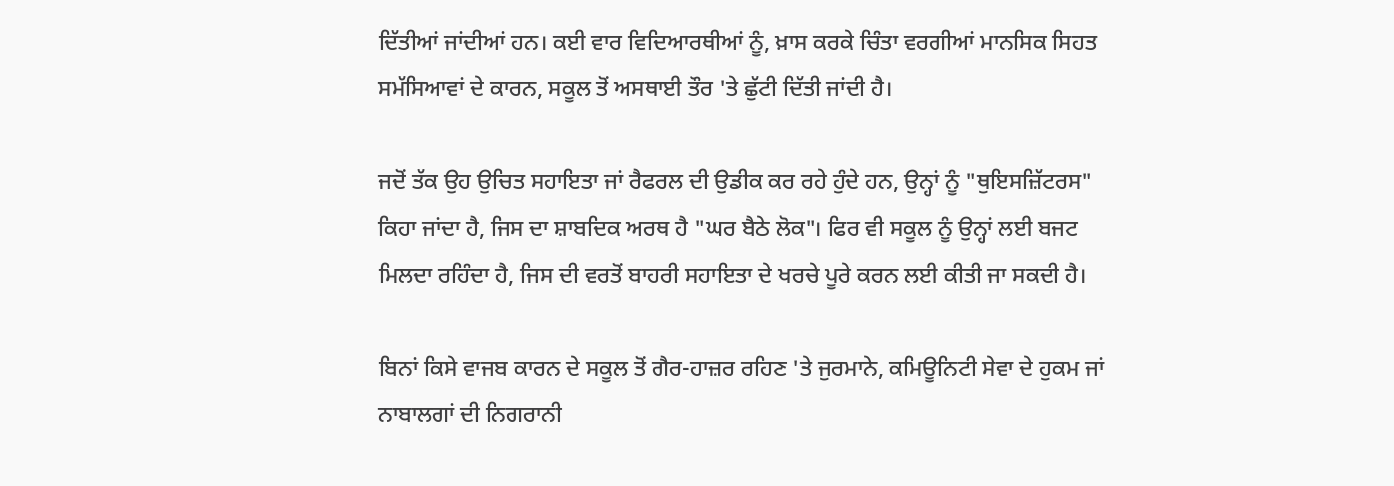ਦਿੱਤੀਆਂ ਜਾਂਦੀਆਂ ਹਨ। ਕਈ ਵਾਰ ਵਿਦਿਆਰਥੀਆਂ ਨੂੰ, ਖ਼ਾਸ ਕਰਕੇ ਚਿੰਤਾ ਵਰਗੀਆਂ ਮਾਨਸਿਕ ਸਿਹਤ ਸਮੱਸਿਆਵਾਂ ਦੇ ਕਾਰਨ, ਸਕੂਲ ਤੋਂ ਅਸਥਾਈ ਤੌਰ 'ਤੇ ਛੁੱਟੀ ਦਿੱਤੀ ਜਾਂਦੀ ਹੈ।

ਜਦੋਂ ਤੱਕ ਉਹ ਉਚਿਤ ਸਹਾਇਤਾ ਜਾਂ ਰੈਫਰਲ ਦੀ ਉਡੀਕ ਕਰ ਰਹੇ ਹੁੰਦੇ ਹਨ, ਉਨ੍ਹਾਂ ਨੂੰ "ਥੁਇਸਜ਼ਿੱਟਰਸ" ਕਿਹਾ ਜਾਂਦਾ ਹੈ, ਜਿਸ ਦਾ ਸ਼ਾਬਦਿਕ ਅਰਥ ਹੈ "ਘਰ ਬੈਠੇ ਲੋਕ"। ਫਿਰ ਵੀ ਸਕੂਲ ਨੂੰ ਉਨ੍ਹਾਂ ਲਈ ਬਜਟ ਮਿਲਦਾ ਰਹਿੰਦਾ ਹੈ, ਜਿਸ ਦੀ ਵਰਤੋਂ ਬਾਹਰੀ ਸਹਾਇਤਾ ਦੇ ਖਰਚੇ ਪੂਰੇ ਕਰਨ ਲਈ ਕੀਤੀ ਜਾ ਸਕਦੀ ਹੈ।

ਬਿਨਾਂ ਕਿਸੇ ਵਾਜਬ ਕਾਰਨ ਦੇ ਸਕੂਲ ਤੋਂ ਗੈਰ-ਹਾਜ਼ਰ ਰਹਿਣ 'ਤੇ ਜੁਰਮਾਨੇ, ਕਮਿਊਨਿਟੀ ਸੇਵਾ ਦੇ ਹੁਕਮ ਜਾਂ ਨਾਬਾਲਗਾਂ ਦੀ ਨਿਗਰਾਨੀ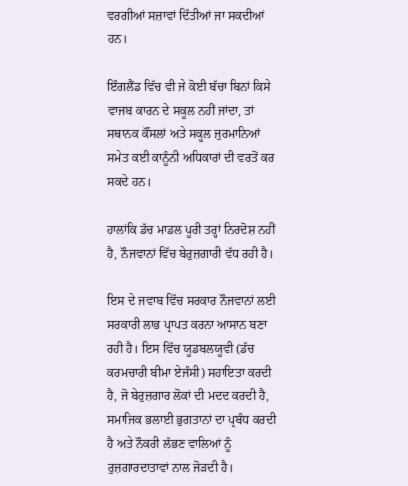ਵਰਗੀਆਂ ਸਜ਼ਾਵਾਂ ਦਿੱਤੀਆਂ ਜਾ ਸਕਦੀਆਂ ਹਨ।

ਇੰਗਲੈਂਡ ਵਿੱਚ ਵੀ ਜੇ ਕੋਈ ਬੱਚਾ ਬਿਨਾਂ ਕਿਸੇ ਵਾਜਬ ਕਾਰਨ ਦੇ ਸਕੂਲ ਨਹੀਂ ਜਾਂਦਾ, ਤਾਂ ਸਥਾਨਕ ਕੌਂਸਲਾਂ ਅਤੇ ਸਕੂਲ ਜੁਰਮਾਨਿਆਂ ਸਮੇਤ ਕਈ ਕਾਨੂੰਨੀ ਅਧਿਕਾਰਾਂ ਦੀ ਵਰਤੋਂ ਕਰ ਸਕਦੇ ਹਨ।

ਹਾਲਾਂਕਿ ਡੱਚ ਮਾਡਲ ਪੂਰੀ ਤਰ੍ਹਾਂ ਨਿਰਦੋਸ਼ ਨਹੀਂ ਹੈ, ਨੌਜਵਾਨਾਂ ਵਿੱਚ ਬੇਰੁਜ਼ਗਾਰੀ ਵੱਧ ਰਹੀ ਹੈ।

ਇਸ ਦੇ ਜਵਾਬ ਵਿੱਚ ਸਰਕਾਰ ਨੌਜਵਾਨਾਂ ਲਈ ਸਰਕਾਰੀ ਲਾਭ ਪ੍ਰਾਪਤ ਕਰਨਾ ਆਸਾਨ ਬਣਾ ਰਹੀ ਹੈ। ਇਸ ਵਿੱਚ ਯੂਡਬਲਯੂਵੀ (ਡੱਚ ਕਰਮਚਾਰੀ ਬੀਮਾ ਏਜੰਸੀ) ਸਹਾਇਤਾ ਕਰਦੀ ਹੈ, ਜੋ ਬੇਰੁਜ਼ਗਾਰ ਲੋਕਾਂ ਦੀ ਮਦਦ ਕਰਦੀ ਹੈ, ਸਮਾਜਿਕ ਭਲਾਈ ਭੁਗਤਾਨਾਂ ਦਾ ਪ੍ਰਬੰਧ ਕਰਦੀ ਹੈ ਅਤੇ ਨੌਕਰੀ ਲੱਭਣ ਵਾਲਿਆਂ ਨੂੰ ਰੁਜ਼ਗਾਰਦਾਤਾਵਾਂ ਨਾਲ ਜੋੜਦੀ ਹੈ।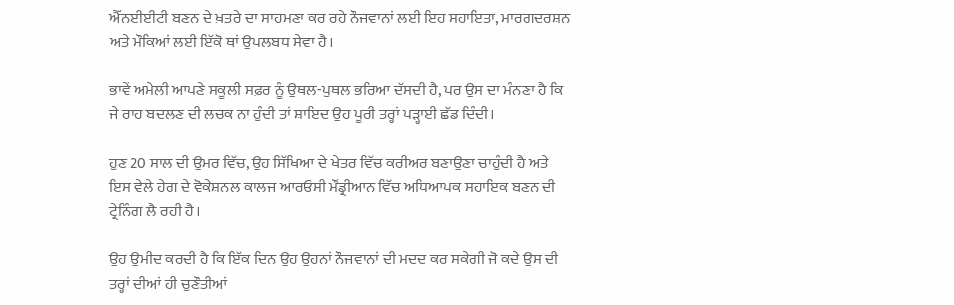ਐੱਨਈਈਟੀ ਬਣਨ ਦੇ ਖ਼ਤਰੇ ਦਾ ਸਾਹਮਣਾ ਕਰ ਰਹੇ ਨੌਜਵਾਨਾਂ ਲਈ ਇਹ ਸਹਾਇਤਾ, ਮਾਰਗਦਰਸ਼ਨ ਅਤੇ ਮੌਕਿਆਂ ਲਈ ਇੱਕੋ ਥਾਂ ਉਪਲਬਧ ਸੇਵਾ ਹੈ।

ਭਾਵੇਂ ਅਮੇਲੀ ਆਪਣੇ ਸਕੂਲੀ ਸਫ਼ਰ ਨੂੰ ਉਥਲ-ਪੁਥਲ ਭਰਿਆ ਦੱਸਦੀ ਹੈ, ਪਰ ਉਸ ਦਾ ਮੰਨਣਾ ਹੈ ਕਿ ਜੇ ਰਾਹ ਬਦਲਣ ਦੀ ਲਚਕ ਨਾ ਹੁੰਦੀ ਤਾਂ ਸ਼ਾਇਦ ਉਹ ਪੂਰੀ ਤਰ੍ਹਾਂ ਪੜ੍ਹਾਈ ਛੱਡ ਦਿੰਦੀ।

ਹੁਣ 20 ਸਾਲ ਦੀ ਉਮਰ ਵਿੱਚ, ਉਹ ਸਿੱਖਿਆ ਦੇ ਖੇਤਰ ਵਿੱਚ ਕਰੀਅਰ ਬਣਾਉਣਾ ਚਾਹੁੰਦੀ ਹੈ ਅਤੇ ਇਸ ਵੇਲੇ ਹੇਗ ਦੇ ਵੋਕੇਸ਼ਨਲ ਕਾਲਜ ਆਰਓਸੀ ਮੌਂਡ੍ਰੀਆਨ ਵਿੱਚ ਅਧਿਆਪਕ ਸਹਾਇਕ ਬਣਨ ਦੀ ਟ੍ਰੇਨਿੰਗ ਲੈ ਰਹੀ ਹੈ।

ਉਹ ਉਮੀਦ ਕਰਦੀ ਹੈ ਕਿ ਇੱਕ ਦਿਨ ਉਹ ਉਹਨਾਂ ਨੌਜਵਾਨਾਂ ਦੀ ਮਦਦ ਕਰ ਸਕੇਗੀ ਜੋ ਕਦੇ ਉਸ ਦੀ ਤਰ੍ਹਾਂ ਦੀਆਂ ਹੀ ਚੁਣੌਤੀਆਂ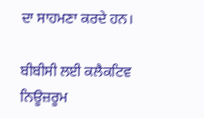ਦਾ ਸਾਹਮਣਾ ਕਰਦੇ ਹਨ।

ਬੀਬੀਸੀ ਲਈ ਕਲੈਕਟਿਵ ਨਿਊਜ਼ਰੂਮ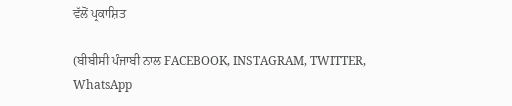ਵੱਲੋਂ ਪ੍ਰਕਾਸ਼ਿਤ

(ਬੀਬੀਸੀ ਪੰਜਾਬੀ ਨਾਲ FACEBOOK, INSTAGRAM, TWITTER, WhatsApp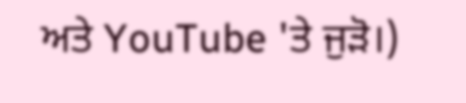ਅਤੇ YouTube 'ਤੇ ਜੁੜੋ।)